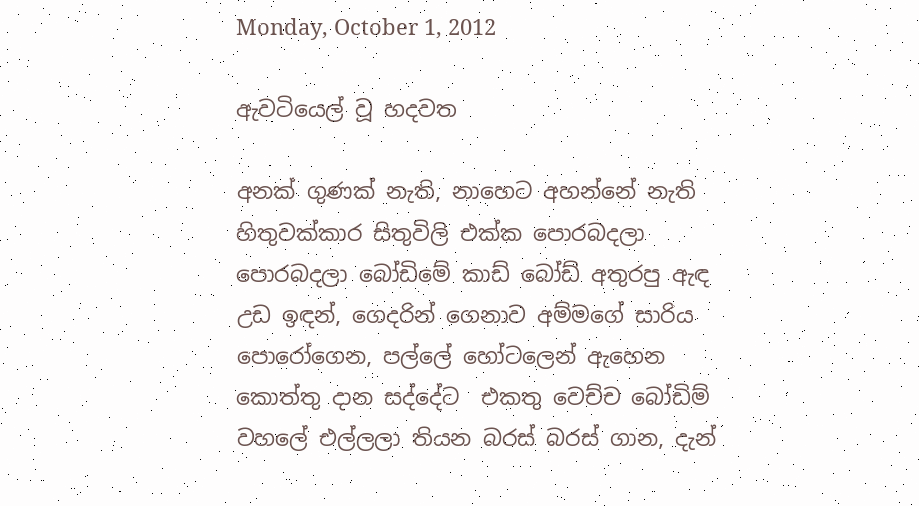Monday, October 1, 2012

ඇවටියෙල් වූ හදවත

අනක් ගුණක් නැති, නාහෙට අහන්නේ නැති හිතුවක්කාර සිතුවිලි එක්ක පොරබදලා පොරබදලා බෝඩිමේ කාඩ් බෝඩ් අතුරපු ඇඳ උඩ ඉඳන්, ගෙදරින් ගෙනාව අම්මගේ සාරිය පොරෝගෙන, පල්ලේ හෝටලෙන් ඇහෙන කොත්තු දාන සද්දේට  එකතු වෙච්ච බෝඩිම් වහලේ එල්ලලා තියන බරස් බරස් ගාන, දැන්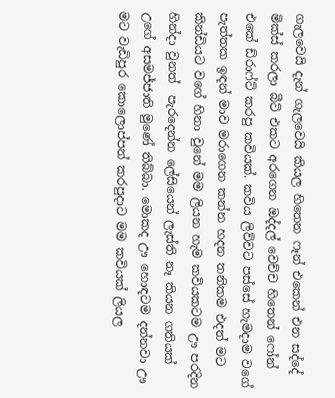ගැලවෙයි දැන් ගැලවෙයි කියල හිතෙන ෆෑන් එකෙන් එන සද්දේ මික්ස් කරලා බීට් එකට අරගෙන ඔද්දල් වෙච්ච හිතෙන් ෆෝන් එකේ ඩ්රාෆ්ට් කරපු කවියක්. කවිය ලිව්වට පස්සේ හැමදාම වගේ පැත්තක ඉඳන් මාව මරාගෙන කන්න හදන තනිකම එදත් මට කින්ඩියට වගේ හිනා වුනේ මම ලියන හැම කවියකටම ඌ පරදින හින්දා වුනත්  පැරදෙන්න ලේසියෙන් ලැස්ති නෑ කියන ගතියක් උගේ අසමජ්ජාති මුණේ තිබ්බා. මොකද ඌ හොඳටම දන්නවා ඌ මට වැඩිපුර කොලොප්පන් කරපුදාට මම කවියක් ලියල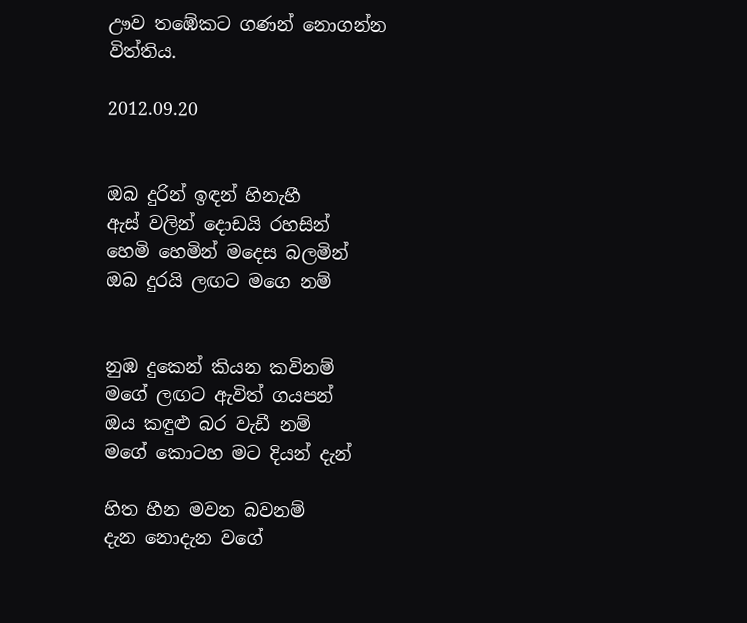ඌව තඹේකට ගණන් නොගන්න විත්තිය.

2012.09.20


ඔබ දුරින් ඉඳන් හිනැහී
ඇස් වලින් දොඩයි රහසින්
හෙමි හෙමින් මදෙස බලමින්
ඔබ දුරයි ලඟට මගෙ නම්


නුඹ දුකෙන් කියන කවිනම්
මගේ ලඟට ඇවිත් ගයපන්
ඔය කඳුළු බර වැඩී නම්
මගේ කොටහ මට දියන් දැන්

හිත හීන මවන බවනම්
දැන නොදැන වගේ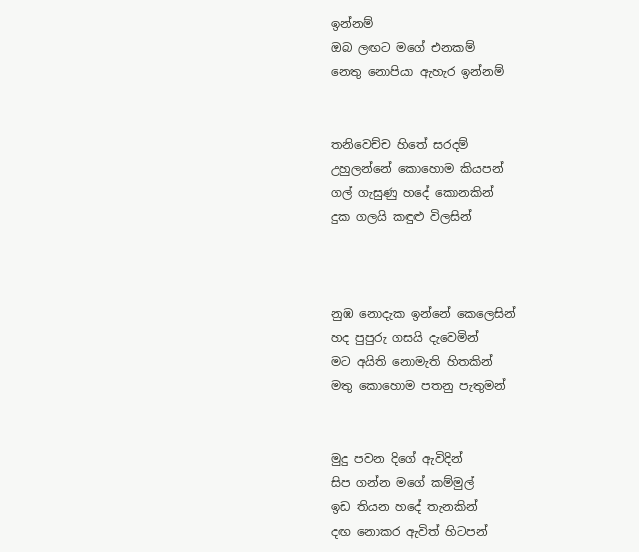ඉන්නම්
ඔබ ලඟට මගේ එනකම්
නෙතු නොපියා ඇහැර ඉන්නම්


තනිවෙච්ච හිතේ සරදම්
උහුලන්නේ කොහොම කියපන්
ගල් ගැසුණු හදේ කොනකින්
දුක ගලයි කඳුළු විලසින්



නුඹ නොදැක ඉන්නේ කෙලෙසින්
හද පුපුරු ගසයි දැවෙමින්
මට අයිති නොමැති හිතකින්
මතු කොහොම පතනු පැතුමන්


මුදු පවන දිගේ ඇවිදින්
සිප ගන්න මගේ කම්මුල්
ඉඩ තියන හදේ තැනකින්
දඟ නොකර ඇවිත් හිටපන්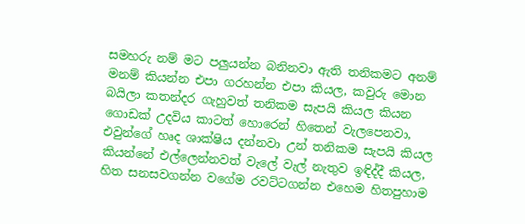සමහරු නම් මට පලුයන්න බනිනවා ඇති තනිකමට අනම් මනම් කියන්න එපා ගරහන්න එපා කියල, කවුරු මොන බයිලා කතන්දර ගැහුවත් තනිකම සැපයි කියල කියන ගොඩක් උදවිය කාටත් හොරෙන් හිතෙන් වැලපෙනවා, එවුන්ගේ හෘද ශාක්ෂිය දන්නවා උන් තනිකම සැපයි කියල කියන්නේ එල්ලෙන්නවත් වැලේ වැල් නැතුව ඉඳිද්දී කියල,  හිත සනසවගන්න වගේම රවට්ටගන්න එහෙම හිතපුහාම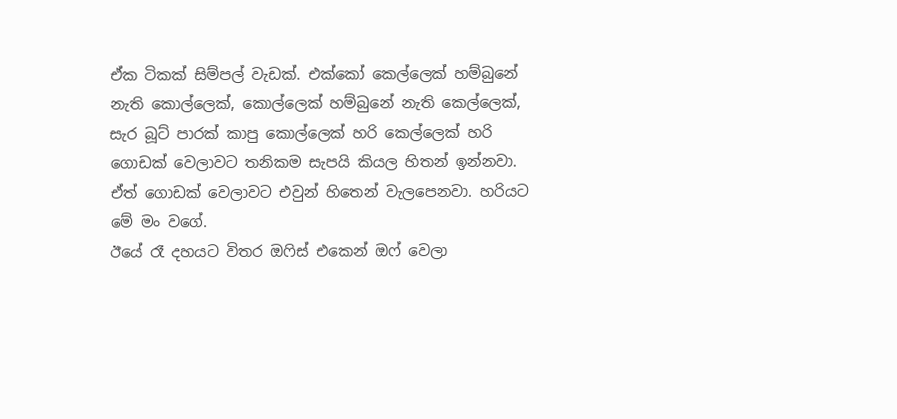ඒක ටිකක් සිම්පල් වැඩක්. එක්කෝ කෙල්ලෙක් හම්බුනේ නැති කොල්ලෙක්, කොල්ලෙක් හම්බුනේ නැති කෙල්ලෙක්, සැර බූට් පාරක් කාපු කොල්ලෙක් හරි කෙල්ලෙක් හරි ගොඩක් වෙලාවට තනිකම සැපයි කියල හිතන් ඉන්නවා. ඒත් ගොඩක් වෙලාවට එවුන් හිතෙන් වැලපෙනවා. හරියට මේ මං වගේ.
ඊයේ රෑ දහයට විතර ඔෆිස් එකෙන් ඔෆ් වෙලා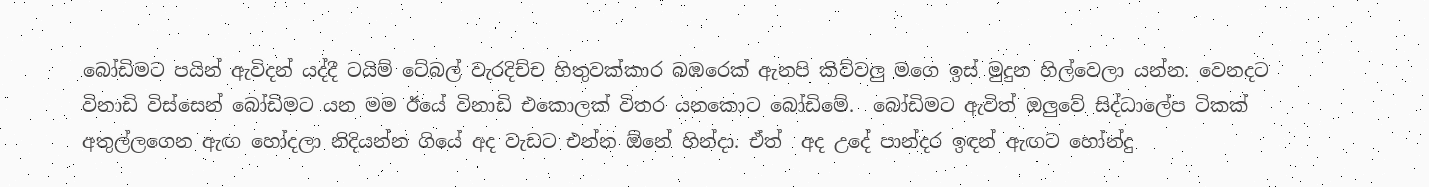බෝඩිමට පයින් ඇවිදන් යද්දී ටයිම් ටේබල් වැරදිච්ච හිතුවක්කාර බඹරෙක් ඇනපි කිව්වලු මගෙ ඉස් මුදුන හිල්වෙලා යන්න. වෙනදට විනාඩි විස්සෙන් බෝඩිමට යන මම ඊයේ විනාඩි එකොලක් විතර යනකොට බෝඩිමේ.  බෝඩිමට ඇවිත් ඔලුවේ සිද්ධාලේප ටිකක් අතුල්ලගෙන ඇඟ හෝදලා නිදියන්න ගියේ අද වැඩට එන්න ඕනේ හින්දා. ඒත්  අද උදේ පාන්දර ඉඳන් ඇඟට හෝන්දු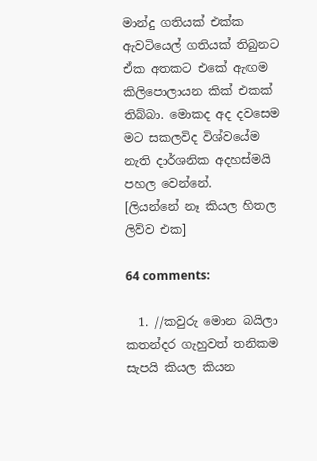මාන්දු ගතියක් එක්ක ඇවටියෙල් ගතියක් තිබුනට ඒක අතකට එකේ ඇඟම කිලිපොලායන කික් එකක් තිබ්බා. මොකද අද දවසෙම මට සකලවිද විශ්වයේම නැති දාර්ශනික අදහස්මයි පහල වෙන්නේ.
[ලියන්නේ නෑ කියල හිතල ලිව්ව එක]

64 comments:

  1. //කවුරු මොන බයිලා කතන්දර ගැහුවත් තනිකම සැපයි කියල කියන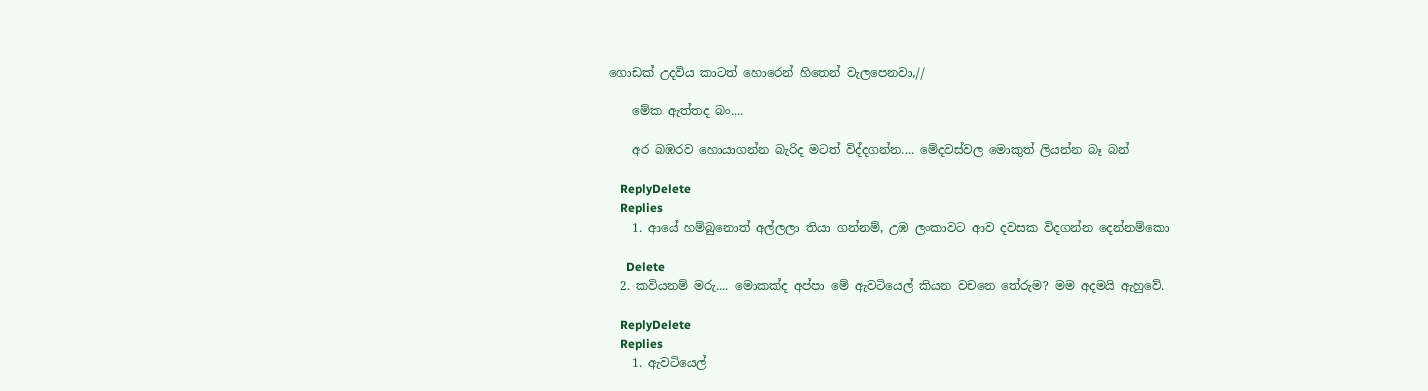ගොඩක් උදවිය කාටත් හොරෙන් හිතෙන් වැලපෙනවා,//

    මේක ඇත්තද බං....

    අර බඹරව හොයාගන්න බැරිද මටත් විද්දගන්න.... මේදවස්වල මොකුත් ලියන්න බෑ බන්

    ReplyDelete
    Replies
    1. ආයේ හම්බුනොත් අල්ලලා තියා ගන්නම්, උඹ ලංකාවට ආව දවසක විදගන්න දෙන්නම්කො

      Delete
  2. කවියනම් මරු.... මොකක්ද අප්පා මේ ඇවටියෙල් කියන වචනෙ තේරුම? මම අදමයි ඇහුවේ.

    ReplyDelete
    Replies
    1. ඇවටියෙල්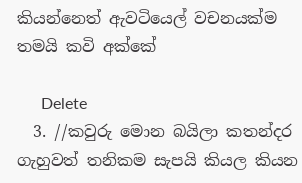කියන්නෙත් ඇවටියෙල් වචනයක්ම තමයි කවි අක්කේ

      Delete
  3. //කවුරු මොන බයිලා කතන්දර ගැහුවත් තනිකම සැපයි කියල කියන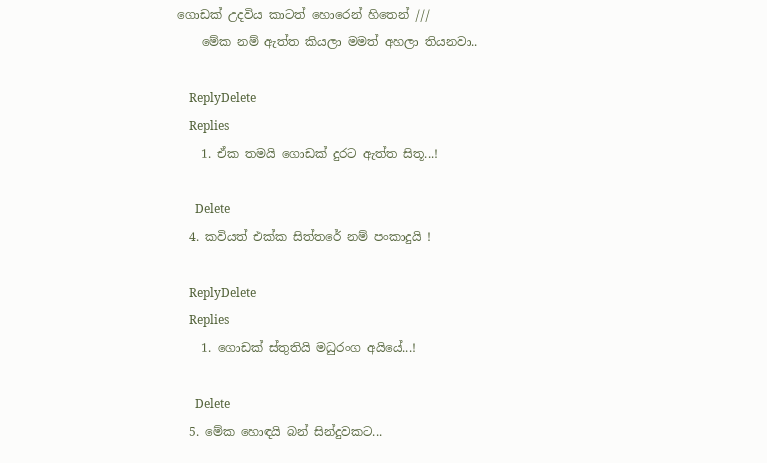ගොඩක් උදවිය කාටත් හොරෙන් හිතෙන් ///
    මේක නම් ඇත්ත කියලා මමත් අහලා තියනවා..

    ReplyDelete
    Replies
    1. ඒක තමයි ගොඩක් දුරට ඇත්ත සිතූ...!

      Delete
  4. කවියත් එක්ක සිත්තරේ නම් පංකාදුයි !

    ReplyDelete
    Replies
    1. ගොඩක් ස්තුතියි මධුරංග අයියේ...!

      Delete
  5. මේක හොඳයි බන් සින්දුවකට...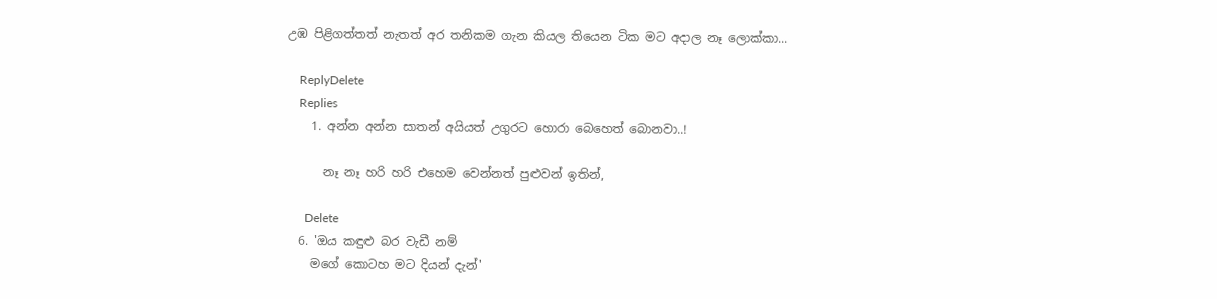උඹ පිළිගත්තත් නැතත් අර තනිකම ගැන කියල තියෙන ටික මට අදාල නෑ ලොක්කා...

    ReplyDelete
    Replies
    1. අන්න අන්න සාතන් අයියත් උගුරට හොරා බෙහෙත් බොනවා..!

      නෑ නෑ හරි හරි එහෙම වෙන්නත් පුළුවන් ඉතින්,

      Delete
  6. 'ඔය කඳුළු බර වැඩී නම්
    මගේ කොටහ මට දියන් දැන්'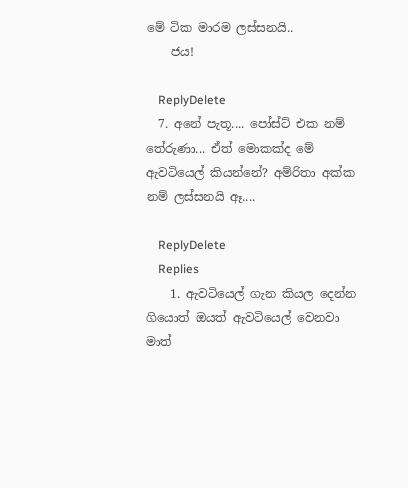මේ ටික මාරම ලස්සනයි..
    ජය!

    ReplyDelete
  7. අනේ පැතූ.... පෝස්ට් එක නම් තේරුණා... ඒත් මොකක්ද මේ ඇවටියෙල් කියන්නේ? අම්රිතා අක්ක නම් ලස්සනයි ඈ....

    ReplyDelete
    Replies
    1. ඇවටියෙල් ගැන කියල දෙන්න ගියොත් ඔයත් ඇවටියෙල් වෙනවා මාත්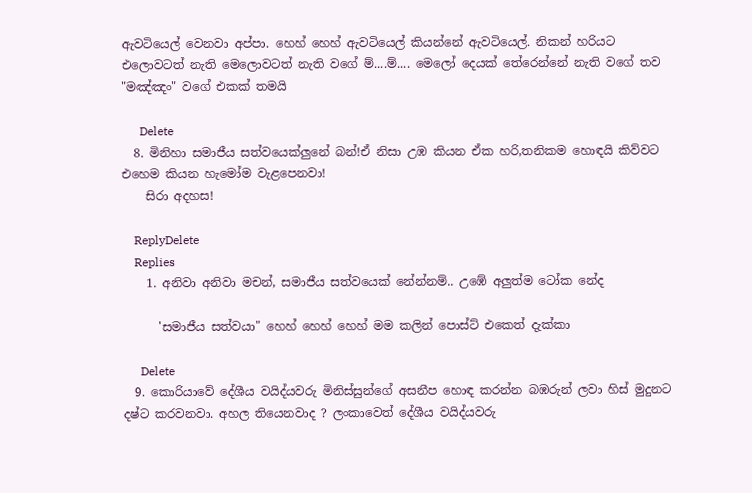ඇවටියෙල් වෙනවා අප්පා. හෙහ් හෙහ් ඇවටියෙල් කියන්නේ ඇවටියෙල්. නිකන් හරියට එලොවටත් නැති මෙලොවටත් නැති වගේ ම්....ම්.... මෙලෝ දෙයක් තේරෙන්නේ නැති වගේ තව "මඤ්ඤං" වගේ එකක් තමයි

      Delete
  8. මිනිහා සමාජීය සත්වයෙක්ලුනේ බන්!ඒ නිසා උඹ කියන ඒක හරි,තනිකම හොඳයි කිව්වට එහෙම කියන හැමෝම වැළපෙනවා!
    සිරා අදහස!

    ReplyDelete
    Replies
    1. අනිවා අනිවා මචන්, සමාජීය සත්වයෙක් නේන්නම්.. උඹේ අලුත්ම ටෝක නේද

      'සමාජීය සත්වයා" හෙහ් හෙහ් හෙහ් මම කලින් පොස්ට් එකෙත් දැක්කා

      Delete
  9. කොරියාවේ දේශීය වයිද්යවරු මිනිස්සුන්ගේ අසනීප හොඳ කරන්න බඹරුන් ලවා හිස් මුදුනට දෂ්ට කරවනවා. අහල තියෙනවාද ? ලංකාවෙත් දේශීය වයිද්යවරු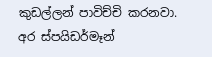කුඩල්ලන් පාවිච්චි කරනවා. අර ස්පයිඩර්මෑන්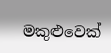මකුළුවෙක්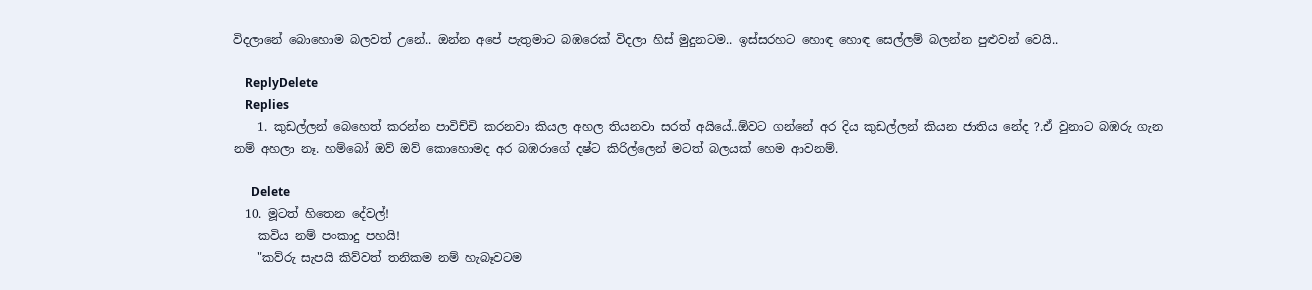විදලානේ බොහොම බලවත් උනේ.. ඔන්න අපේ පැතුමාට බඹරෙක් විදලා හිස් මුදුනටම.. ඉස්සරහට හොඳ හොඳ සෙල්ලම් බලන්න පුළුවන් වෙයි..

    ReplyDelete
    Replies
    1. කුඩල්ලන් බෙහෙත් කරන්න පාවිච්චි කරනවා කියල අහල තියනවා සරත් අයියේ..ඕවට ගන්නේ අර දිය කුඩල්ලන් කියන ජාතිය නේද ?.ඒ වුනාට බඹරු ගැන නම් අහලා නෑ. හම්බෝ ඔව් ඔව් කොහොමද අර බඹරාගේ දෂ්ට කිරිල්ලෙන් මටත් බලයක් හෙම ආවනම්.

      Delete
  10. මූටත් හිතෙන දේවල්!
    කවිය නම් පංකාදු පහයි!
    "කව්රු සැපයි කිව්වත් තනිකම නම් හැබෑවටම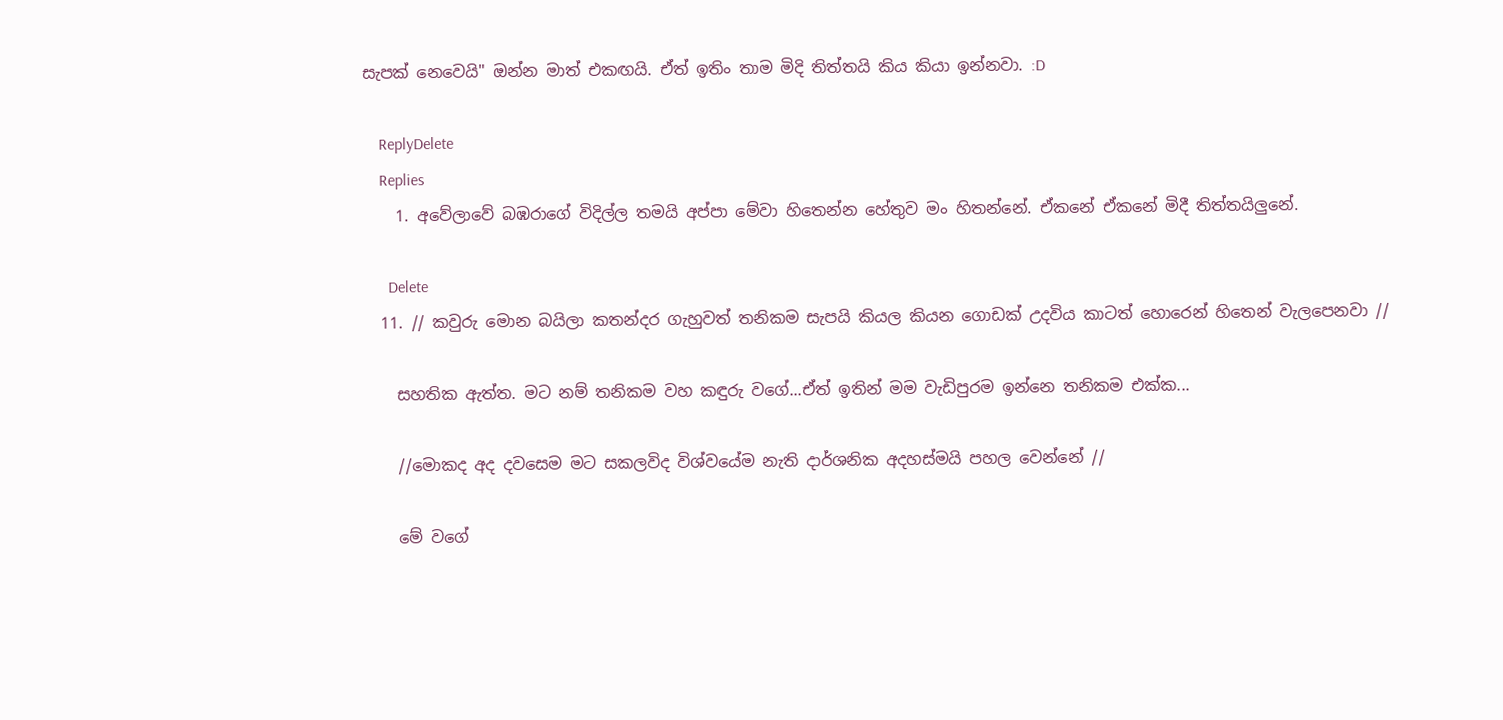සැපක් නෙවෙයි" ඔන්න මාත් එකඟයි. ඒත් ඉතිං තාම මිදි තිත්තයි කිය කියා ඉන්නවා. :D

    ReplyDelete
    Replies
    1. අවේලාවේ බඹරාගේ විදිල්ල තමයි අප්පා මේවා හිතෙන්න හේතුව මං හිතන්නේ. ඒකනේ ඒකනේ මිදී තිත්තයිලුනේ.

      Delete
  11. // කවුරු මොන බයිලා කතන්දර ගැහුවත් තනිකම සැපයි කියල කියන ගොඩක් උදවිය කාටත් හොරෙන් හිතෙන් වැලපෙනවා //

    සහතික ඇත්ත. මට නම් තනිකම වහ කඳුරු වගේ...ඒත් ඉතින් මම වැඩිපුරම ඉන්නෙ තනිකම එක්ක...

    //මොකද අද දවසෙම මට සකලවිද විශ්වයේම නැති දාර්ශනික අදහස්මයි පහල වෙන්නේ //

    මේ වගේ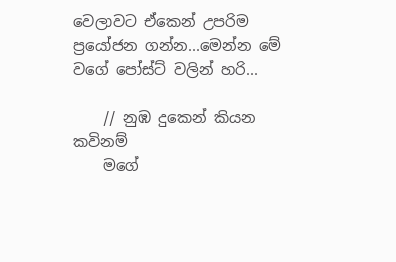වෙලාවට ඒකෙන් උපරිම ප්‍රයෝජන ගන්න...මෙන්න මේ වගේ පෝස්ට් වලින් හරි...

    // නුඹ දුකෙන් කියන කවිනම්
    මගේ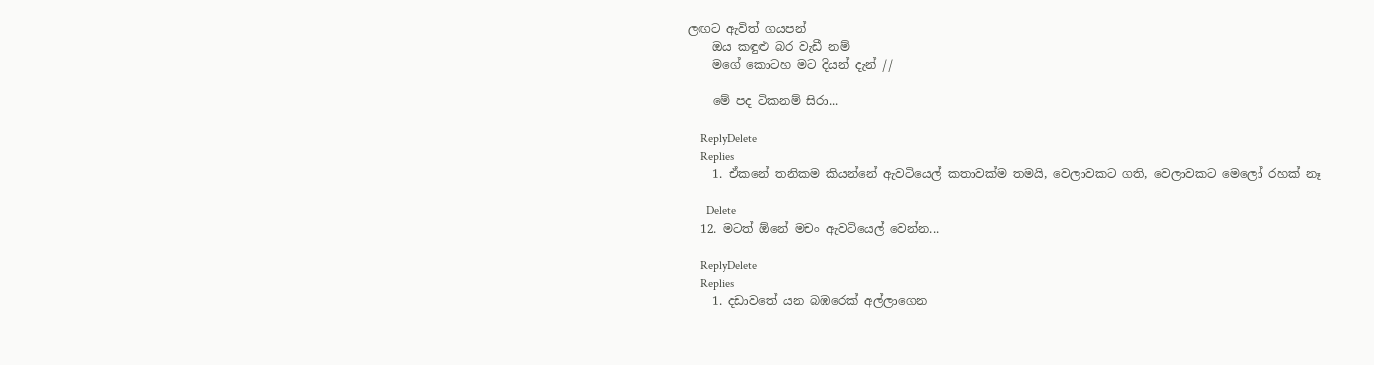ලඟට ඇවිත් ගයපන්
    ඔය කඳුළු බර වැඩී නම්
    මගේ කොටහ මට දියන් දැන් //

    මේ පද ටිකනම් සිරා...

    ReplyDelete
    Replies
    1. ඒකනේ තනිකම කියන්නේ ඇවටියෙල් කතාවක්ම තමයි, වෙලාවකට ගති, වෙලාවකට මෙලෝ රහක් නෑ

      Delete
  12. මටත් ඕනේ මචං ඇවටියෙල් වෙන්න...

    ReplyDelete
    Replies
    1. දඩාවතේ යන බඹරෙක් අල්ලාගෙන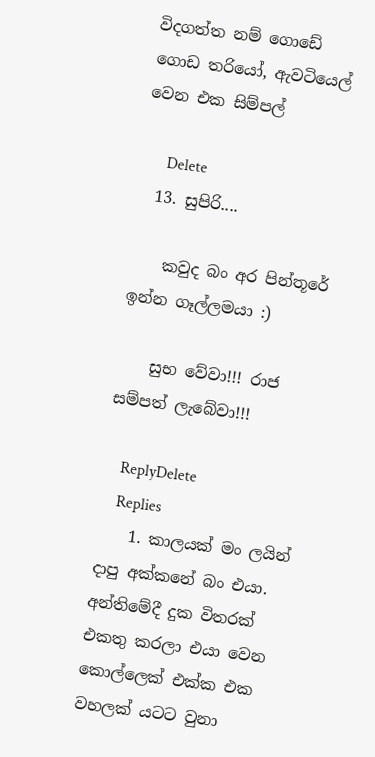විදගත්ත නම් ගොඩේ ගොඩ තරියෝ, ඇවටියෙල් වෙන එක සිම්පල්

      Delete
  13. සුපිරි....

    කවුද බං අර පින්තූරේ ඉන්න ගෑල්ලමයා :)

    සුභ වේවා!!! රාජ සම්පත් ලැබේවා!!!

    ReplyDelete
    Replies
    1. කාලයක් මං ලයින් දාපු අක්කනේ බං එයා. අන්තිමේදී දුක විතරක් එකතු කරලා එයා වෙන කොල්ලෙක් එක්ක එක වහලක් යටට වුනා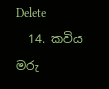Delete
  14. කවිය මරු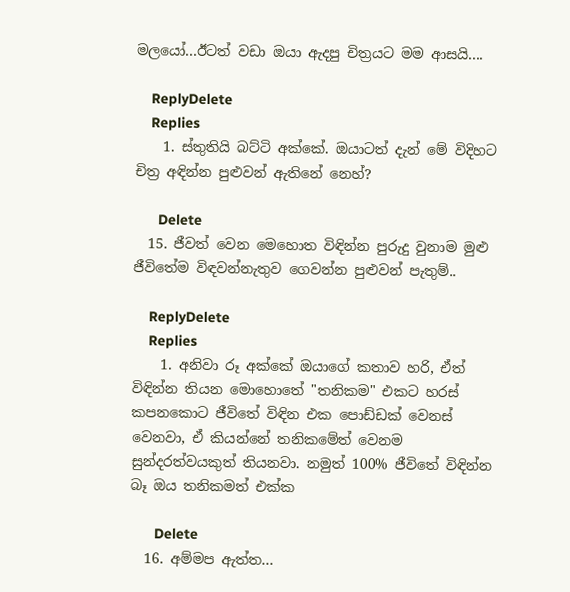මලයෝ...ඊටත් වඩා ඔයා ඇදපු චිත්‍රයට මම ආසයි....

    ReplyDelete
    Replies
    1. ස්තුතියි බට්ටි අක්කේ. ඔයාටත් දැන් මේ විදිහට චිත්‍ර අඳින්න පුළුවන් ඇතිනේ නෙහ්?

      Delete
  15. ජීවත් වෙන මෙහොත විඳින්න පුරුදු වුනාම මුළු ජීවිතේම විඳවන්නැතුව ගෙවන්න පුළුවන් පැතුම්..

    ReplyDelete
    Replies
    1. අනිවා රූ අක්කේ ඔයාගේ කතාව හරි, ඒත් විඳින්න තියන මොහොතේ "තනිකම" එකට හරස් කපනකොට ජීවිතේ විඳින එක පොඩ්ඩක් වෙනස් වෙනවා, ඒ කියන්නේ තනිකමේත් වෙනම සුන්දරත්වයකුත් තියනවා. නමුත් 100% ජීවිතේ විඳින්න බෑ ඔය තනිකමත් එක්ක

      Delete
  16. අම්මප ඇත්ත...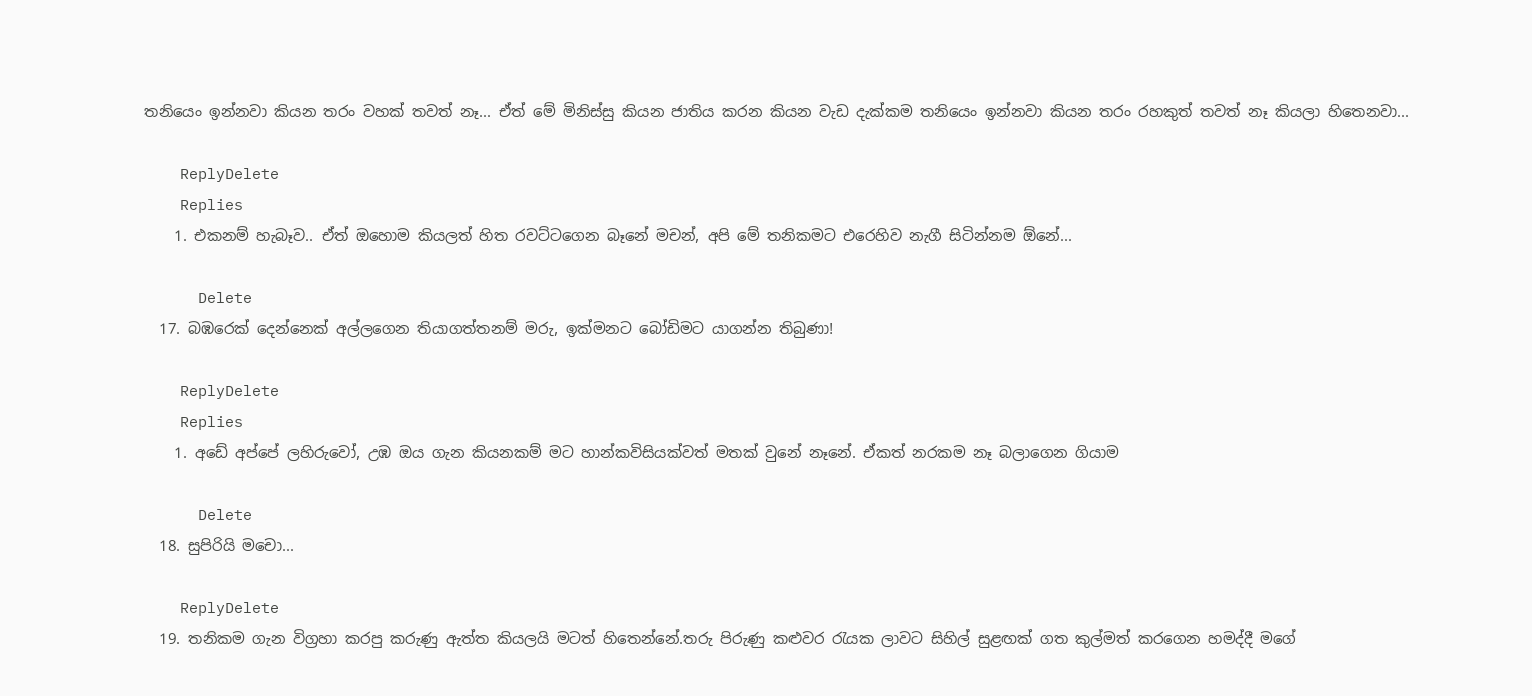තනියෙං ඉන්නවා කියන තරං වහක් තවත් නෑ... ඒත් මේ මිනිස්සු කියන ජාතිය කරන කියන වැඩ දැක්කම තනියෙං ඉන්නවා කියන තරං රහකුත් තවත් නෑ කියලා හිතෙනවා...

    ReplyDelete
    Replies
    1. එකනම් හැබෑව.. ඒත් ඔහොම කියලත් හිත රවට්ටගෙන බෑනේ මචන්, අපි මේ තනිකමට එරෙහිව නැගී සිටින්නම ඕනේ...

      Delete
  17. බඹරෙක් දෙන්නෙක් අල්ලගෙන තියාගත්තනම් මරු, ඉක්මනට බෝඩිමට යාගන්න තිබුණා!

    ReplyDelete
    Replies
    1. අඩේ අප්පේ ලහිරුවෝ, උඹ ඔය ගැන කියනකම් මට හාන්කවිසියක්වත් මතක් වුනේ නෑනේ. ඒකත් නරකම නෑ බලාගෙන ගියාම

      Delete
  18. සුපිරියි මචො...

    ReplyDelete
  19. තනිකම ගැන විග්‍රහා කරපු කරුණු ඇත්ත කියලයි මටත් හිතෙන්නේ.තරු පිරුණු කළුවර රැයක ලාවට සිහිල් සුළඟක් ගත කුල්මත් කරගෙන හමද්දී මගේ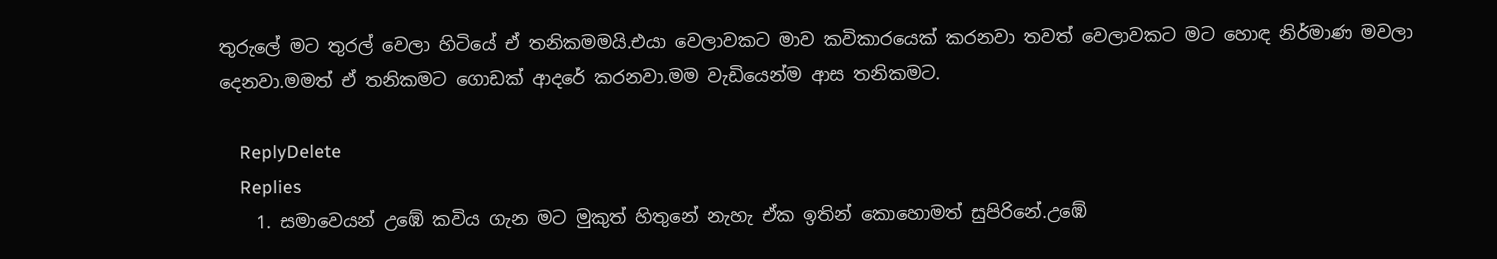තුරුලේ මට තුරල් වෙලා හිටියේ ඒ තනිකමමයි.එයා වෙලාවකට මාව කවිකාරයෙක් කරනවා තවත් වෙලාවකට මට හොඳ නිර්මාණ මවලා දෙනවා.මමත් ඒ තනිකමට ගොඩක් ආදරේ කරනවා.මම වැඩියෙන්ම ආස තනිකමට.

    ReplyDelete
    Replies
    1. සමාවෙයන් උඹේ කවිය ගැන මට මුකුත් හිතුනේ නැහැ ඒක ඉතින් කොහොමත් සුපිරිනේ.උඹේ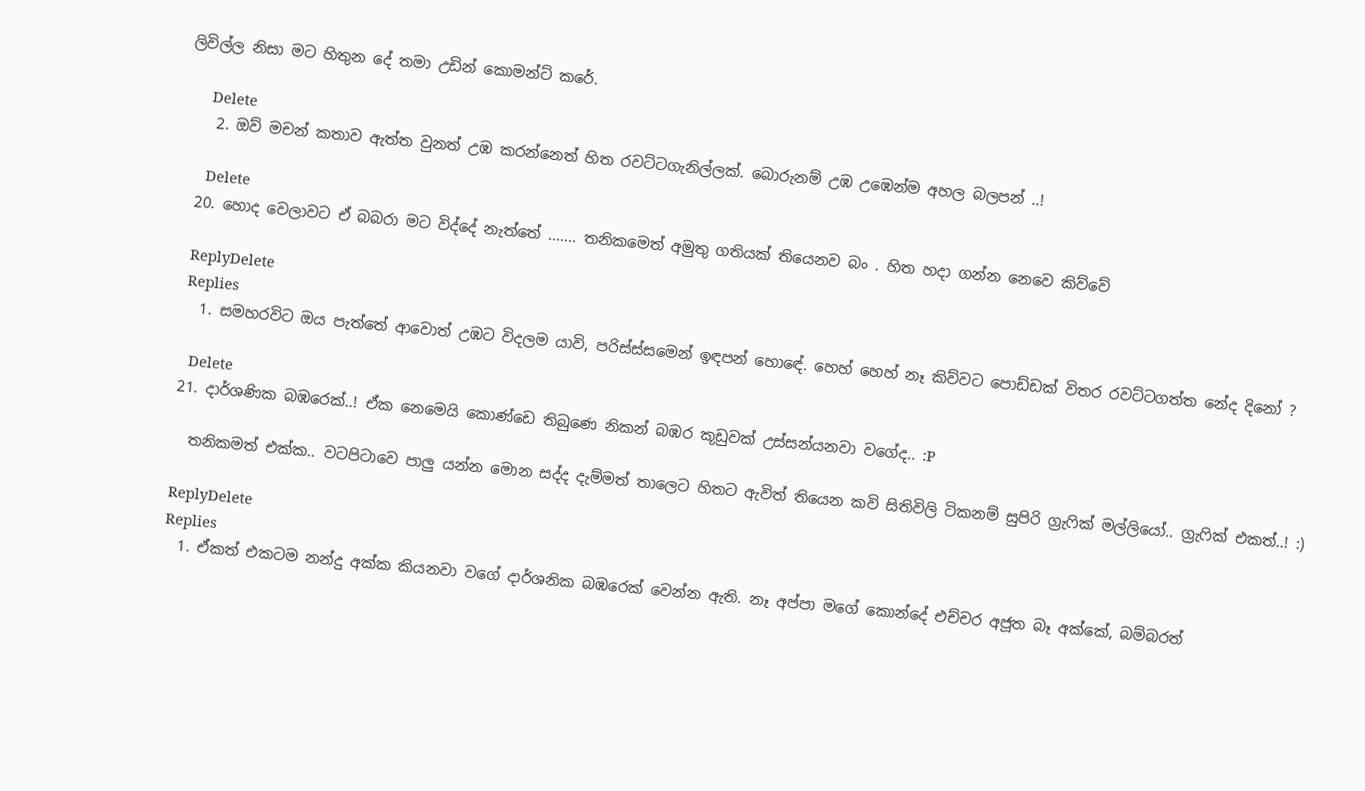ලිවිල්ල නිසා මට හිතුන දේ තමා උඩින් කොමන්ට් කරේ.

      Delete
    2. ඔව් මචන් කතාව ඇත්ත වුනත් උඹ කරන්නෙත් හිත රවට්ටගැනිල්ලක්. බොරුනම් උඹ උඹෙන්ම අහල බලපන් ..!

      Delete
  20. හොද වෙලාවට ඒ බබරා මට විද්දේ නැත්තේ ....... තනිකමෙත් අමුතු ගතියක් තියෙනව බං . හිත හදා ගන්න නෙවෙ කිව්වේ

    ReplyDelete
    Replies
    1. සමහරවිට ඔය පැත්තේ ආවොත් උඹට විදලම යාවි, පරිස්ස්සමෙන් ඉඳපන් හොඳේ. හෙහ් හෙහ් නෑ කිව්වට පොඩ්ඩක් විතර රවට්ටගත්ත නේද දිනෝ ?

      Delete
  21. දාර්ශණික බඹරෙක්..! ඒක නෙමෙයි කොණ්ඩෙ තිබුණෙ නිකන් බඹර කූඩුවක් උස්සන්යනවා වගේද.. :P

    තනිකමත් එක්ක.. වටපිටාවෙ පාලු යන්න මොන සද්ද දැම්මත් තාලෙට හිතට ඇවිත් තියෙන කවි සිතිවිලි ටිකනම් සුපිරි ග්‍රැ‍ෆික් මල්ලියෝ.. ග්‍රැෆික් එකත්..! :)

    ReplyDelete
    Replies
    1. ඒකත් එකටම නන්දු අක්ක කියනවා වගේ දාර්ශනික බඹරෙක් වෙන්න ඇති. නෑ අප්පා මගේ කොන්දේ එච්චර අජූත බෑ අක්කේ, බම්බරත්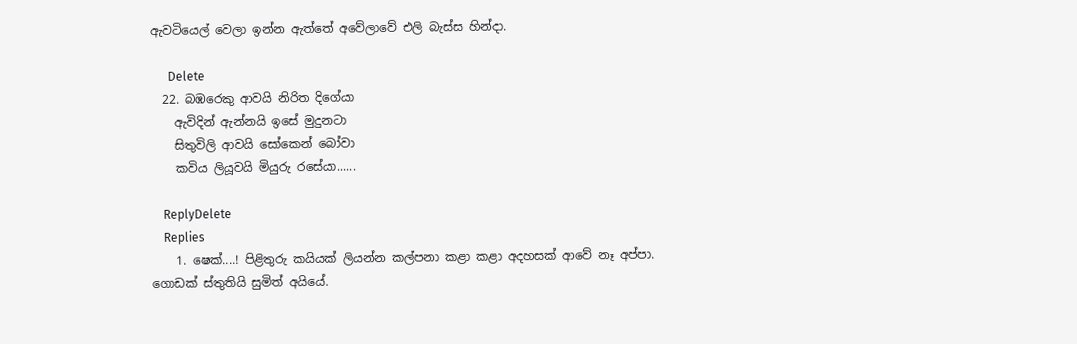ඇවටියෙල් වෙලා ඉන්න ඇත්තේ අවේලාවේ එලි බැස්ස හින්දා.

      Delete
  22. බඹරෙකු ආවයි නිරිත දිගේයා
    ඇවිදින් ඇන්නයි ඉසේ මුදුනටා
    සිතුවිලි ආවයි සෝකෙන් බෝවා
    කවිය ලියූවයි මියුරු රසේයා......

    ReplyDelete
    Replies
    1. ෂෙක්....! පිළිතුරු කයියක් ලියන්න කල්පනා කළා කළා අදහසක් ආවේ නෑ අප්පා. ගොඩක් ස්තුතියි සුමිත් අයියේ.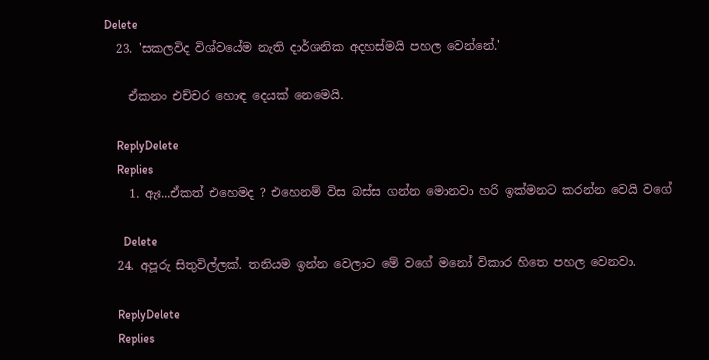Delete
  23. 'සකලවිද විශ්වයේම නැති දාර්ශනික අදහස්මයි පහල වෙන්නේ.'

    ඒකනං එච්චර හොඳ දෙයක් නෙමෙයි.

    ReplyDelete
    Replies
    1. ඇඃ...ඒකත් එහෙමද ? එහෙනම් විස බස්ස ගන්න මොනවා හරි ඉක්මනට කරන්න වෙයි වගේ

      Delete
  24. අපූරු සිතුවිල්ලක්. තනියම ඉන්න වෙලාට මේ වගේ මනෝ විකාර හිතෙ පහල වෙනවා.

    ReplyDelete
    Replies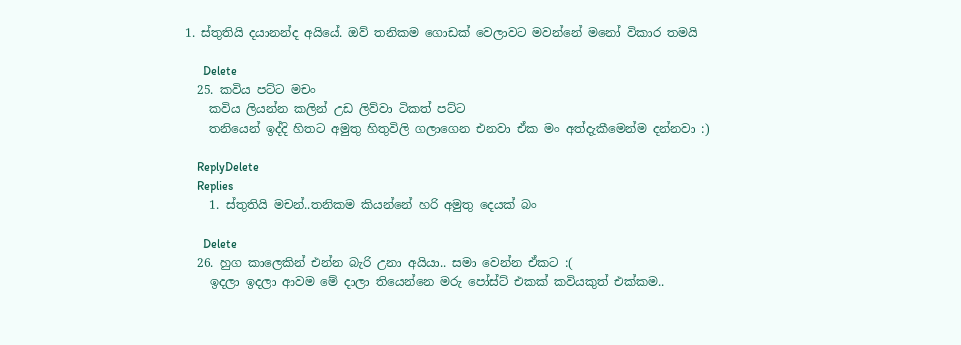1. ස්තුතියි දයානන්ද අයියේ. ඔව් තනිකම ගොඩක් වෙලාවට මවන්නේ මනෝ විකාර තමයි

      Delete
  25. කවිය පට්ට මචං
    කවිය ලියන්න කලින් උඩ ලිව්වා ටිකත් පට්ට
    තනියෙන් ඉද්දි හිතට අමුතු හිතුවිලි ගලාගෙන එනවා ඒක මං අත්දැකීමෙන්ම දන්නවා :)

    ReplyDelete
    Replies
    1. ස්තුතියි මචන්..තනිකම කියන්නේ හරි අමුතු දෙයක් බං

      Delete
  26. හුග කාලෙකින් එන්න බැරි උනා අයියා.. සමා වෙන්න ඒකට :(
    ඉදලා ඉදලා ආවම මේ දාලා තියෙන්නෙ මරු පෝස්ට් එකක් කවියකුත් එක්කම..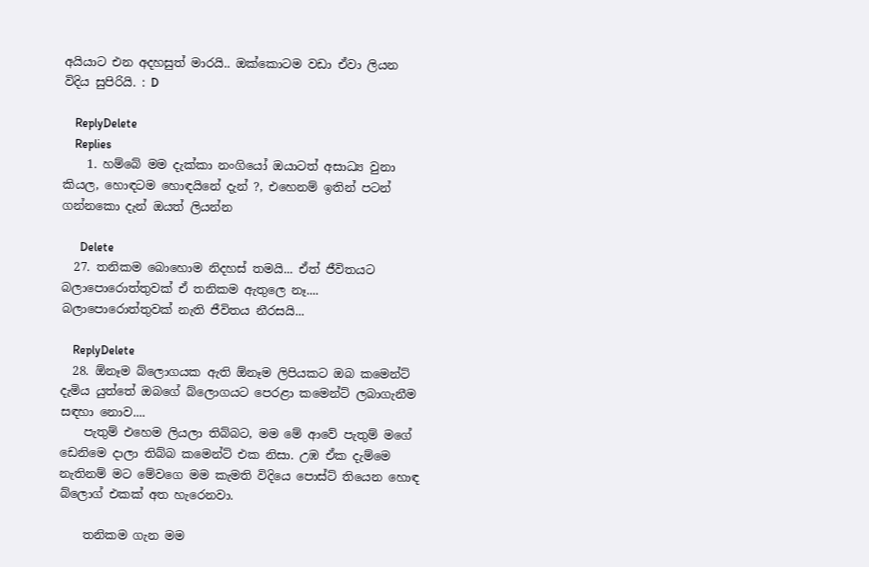අයියාට එන අදහසුත් මාරයි.. ඔක්කොටම වඩා ඒවා ලියන විදිය සුපිරියි. : D

    ReplyDelete
    Replies
    1. හම්බේ මම දැක්කා නංගියෝ ඔයාටත් අසාධ්‍ය වුනා කියල, හොඳටම හොඳයිනේ දැන් ?, එහෙනම් ඉතින් පටන් ගන්නකො දැන් ඔයත් ලියන්න

      Delete
  27. තනිකම බොහොම නිදහස් තමයි... ඒත් ජීවිතයට බලාපොරොත්තුවක් ඒ තනිකම ඇතුලෙ නෑ.... බලාපොරොත්තුවක් නැති ජීවිතය නීරසයි...

    ReplyDelete
  28. ඕනෑම බ්ලොගයක ඇති ඕනෑම ලිපියකට ඔබ කමෙන්ට් දැමිය යුත්තේ ඔබගේ බ්ලොගයට පෙරළා කමෙන්ට් ලබාගැනීම සඳහා නොව....
    පැතුම් එහෙම ලියලා තිබ්බට, මම මේ ආවේ පැතුම් මගේ ඩෙනිමෙ දාලා තිබ්බ කමෙන්ට් එක නිසා. උඹ ඒක දැම්මෙ නැතිනම් මට මේවගෙ මම කැමති විදියෙ පොස්ට් තියෙන හොඳ බ්ලොග් එකක් අත හැරෙනවා.

    තනිකම ගැන මම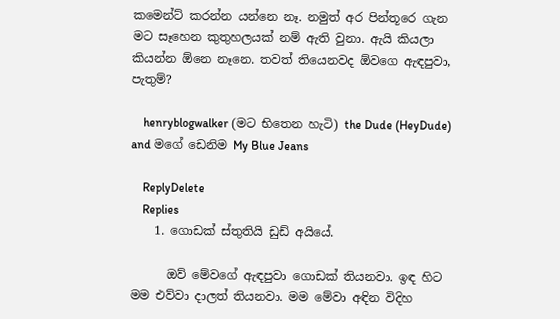කමෙන්ට් කරන්න යන්නෙ නෑ. නමුත් අර පින්තූරෙ ගැන මට සෑහෙන කුතුහලයක් නම් ඇති වුනා. ඇයි කියලා කියන්න ඕනෙ නෑනෙ. තවත් තියෙනවද ඕවගෙ ඇඳපුවා, පැතුම්?

    henryblogwalker (මට භිතෙන හැටි) the Dude (HeyDude) and මගේ ඩෙනිම My Blue Jeans

    ReplyDelete
    Replies
    1. ගොඩක් ස්තුතියි ඩුඩ් අයියේ.

      ඔව් මේවගේ ඇඳපුවා ගොඩක් තියනවා. ඉඳ හිට මම එව්වා දාලත් තියනවා. මම මේවා අඳින විදිහ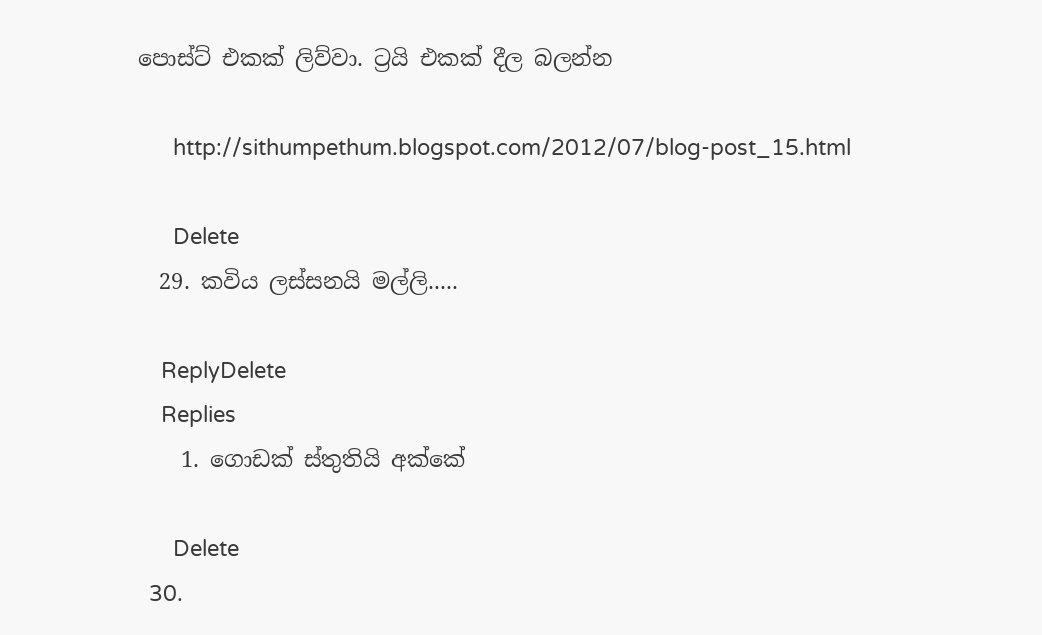පොස්ට් එකක් ලිව්වා. ට්‍රයි එකක් දීල බලන්න

      http://sithumpethum.blogspot.com/2012/07/blog-post_15.html

      Delete
  29. කවිය ලස්සනයි මල්ලි.....

    ReplyDelete
    Replies
    1. ගොඩක් ස්තුතියි අක්කේ

      Delete
  30.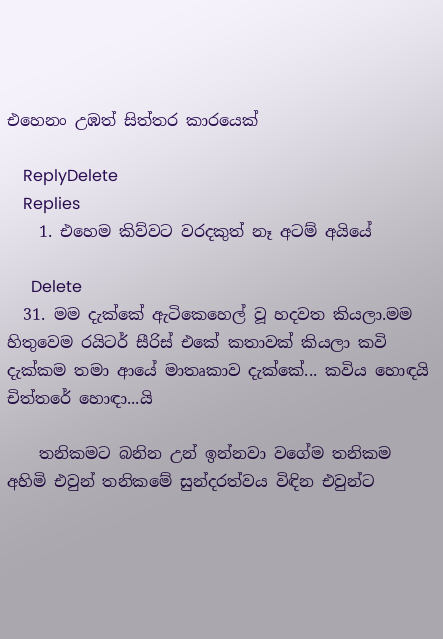එහෙනං උඹත් සිත්තර කාරයෙක්

    ReplyDelete
    Replies
    1. එහෙම කිව්වට වරදකුත් නෑ අටම් අයියේ

      Delete
  31. මම දැක්කේ ඇටිකෙහෙල් වූ හදවත කියලා.මම හිතුවෙම රයිටර් සීරිස් එකේ කතාවක් කියලා කවි දැක්කම තමා ආයේ මාතෘකාව දැක්කේ... කවිය හොඳයි චිත්තරේ හොඳා...යි

    තනිකමට බනින උන් ඉන්නවා වගේම තනිකම අහිමි එවුන් තනිකමේ සුන්දරත්වය විඳින එවුන්ට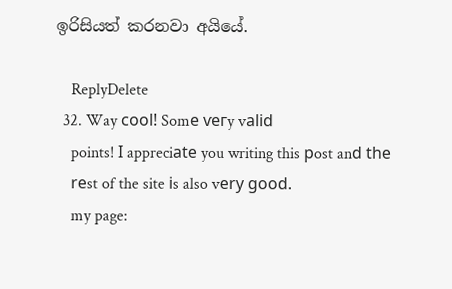ඉරිසියත් කරනවා අයියේ.

    ReplyDelete
  32. Way сoоl! Somе ѵeгy vаlіd
    points! Ӏ appreciаtе you writing this рost anԁ thе
    rеst of the site іs also vеrу gοod.
    my page: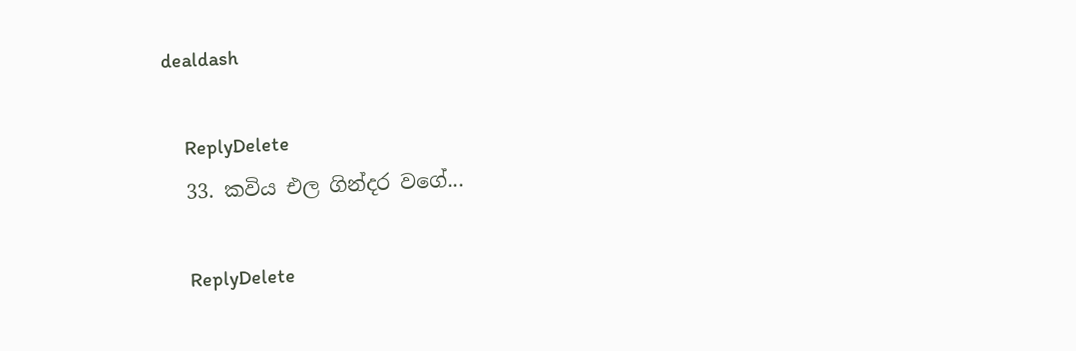dealdash

    ReplyDelete
  33. කවිය එල ගින්දර වගේ...

    ReplyDelete